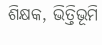ଶିକ୍ଷକ, ଭିତ୍ତିଭୂମି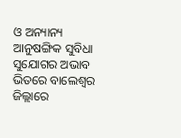ଓ ଅନ୍ୟାନ୍ୟ ଆନୁଷଙ୍ଗିକ ସୁବିଧା ସୁଯୋଗର ଅଭାବ ଭିତରେ ବାଲେଶ୍ୱର ଜିଲ୍ଲାରେ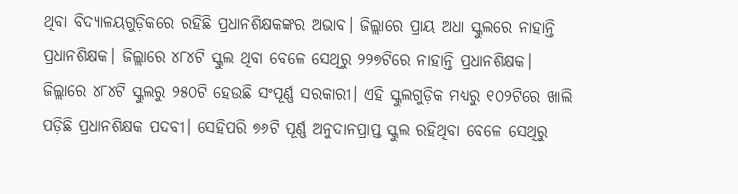ଥିବା ବିଦ୍ୟାଳୟଗୁଡ଼ିକରେ ରହିଛି ପ୍ରଧାନଶିକ୍ଷକଙ୍କର ଅଭାବ। ଜିଲ୍ଲାରେ ପ୍ରାୟ ଅଧା ସ୍କୁଲରେ ନାହାନ୍ତି ପ୍ରଧାନଶିକ୍ଷକ। ଜିଲ୍ଲାରେ ୪୮୪ଟି ସ୍କୁଲ ଥିବା ବେଳେ ସେଥିରୁ ୨୨୭ଟିରେ ନାହାନ୍ତି ପ୍ରଧାନଶିକ୍ଷକ।
ଜିଲ୍ଲାରେ ୪୮୪ଟି ସ୍କୁଲରୁ ୨୫୦ଟି ହେଉଛି ସଂପୂର୍ଣ୍ଣ ସରକାରୀ। ଏହି ସ୍କୁଲଗୁଡ଼ିକ ମଧ୍ୟରୁ ୧୦୨ଟିରେ ଖାଲି ପଡ଼ିଛି ପ୍ରଧାନଶିକ୍ଷକ ପଦବୀ। ସେହିପରି ୭୬ଟି ପୂର୍ଣ୍ଣ ଅନୁଦାନପ୍ରାପ୍ତ ସ୍କୁଲ ରହିଥିବା ବେଳେ ସେଥିରୁ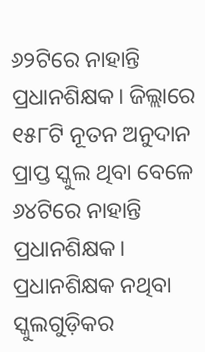୬୨ଟିରେ ନାହାନ୍ତି ପ୍ରଧାନଶିକ୍ଷକ। ଜିଲ୍ଲାରେ ୧୫୮ଟି ନୂତନ ଅନୁଦାନ ପ୍ରାପ୍ତ ସ୍କୁଲ ଥିବା ବେଳେ ୬୪ଟିରେ ନାହାନ୍ତି ପ୍ରଧାନଶିକ୍ଷକ।
ପ୍ରଧାନଶିକ୍ଷକ ନଥିବା ସ୍କୁଲଗୁଡ଼ିକର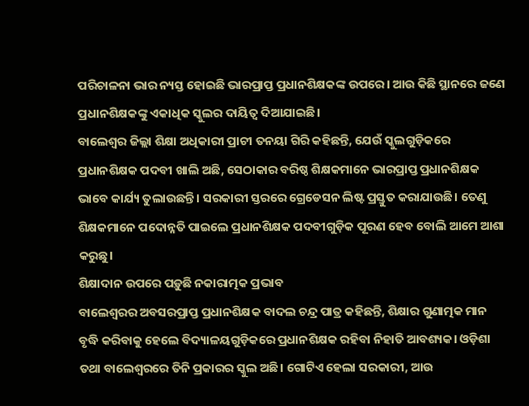ପରିଚାଳନା ଭାର ନ୍ୟସ୍ତ ହୋଇଛି ଭାରପ୍ରାପ୍ତ ପ୍ରଧାନଶିକ୍ଷକଙ୍କ ଉପରେ। ଆଉ କିଛି ସ୍ଥାନରେ ଜଣେ ପ୍ରଧାନଶିକ୍ଷକଙ୍କୁ ଏକାଧିକ ସ୍କୁଲର ଦାୟିତ୍ୱ ଦିଆଯାଇଛି।
ବାଲେଶ୍ୱର ଜିଲ୍ଲା ଶିକ୍ଷା ଅଧିକାରୀ ପ୍ରାଚୀ ତନୟା ଗିରି କହିଛନ୍ତି, ଯେଉଁ ସ୍କୁଲଗୁଡ଼ିକରେ ପ୍ରଧାନଶିକ୍ଷକ ପଦବୀ ଖାଲି ଅଛି, ସେଠାକାର ବରିଷ୍ଠ ଶିକ୍ଷକମାନେ ଭାରପ୍ରାପ୍ତ ପ୍ରଧାନଶିକ୍ଷକ ଭାବେ କାର୍ଯ୍ୟ ତୁଲାଉଛନ୍ତି। ସରକାରୀ ସ୍ତରରେ ଗ୍ରେଡେସନ ଲିଷ୍ଟ ପ୍ରସ୍ତୁତ କରାଯାଉଛି। ତେଣୁ ଶିକ୍ଷକମାନେ ପଦୋନ୍ନତି ପାଇଲେ ପ୍ରଧାନଶିକ୍ଷକ ପଦବୀଗୁଡ଼ିକ ପୂରଣ ହେବ ବୋଲି ଆମେ ଆଶା କରୁଛୁ।
ଶିକ୍ଷାଦାନ ଉପରେ ପଡ଼ୁଛି ନକାରାତ୍ମକ ପ୍ରଭାବ
ବାଲେଶ୍ୱରର ଅବସରପ୍ରାପ୍ତ ପ୍ରଧାନଶିକ୍ଷକ ବାଦଲ ଚନ୍ଦ୍ର ପାତ୍ର କହିଛନ୍ତି, ଶିକ୍ଷାର ଗୁଣାତ୍ମକ ମାନ ବୃଦ୍ଧି କରିବାକୁ ହେଲେ ବିଦ୍ୟାଳୟଗୁଡ଼ିକରେ ପ୍ରଧାନଶିକ୍ଷକ ରହିବା ନିହାତି ଆବଶ୍ୟକ। ଓଡ଼ିଶା ତଥା ବାଲେଶ୍ୱରରେ ତିନି ପ୍ରକାରର ସ୍କୁଲ ଅଛି। ଗୋଟିଏ ହେଲା ସରକାରୀ, ଆଉ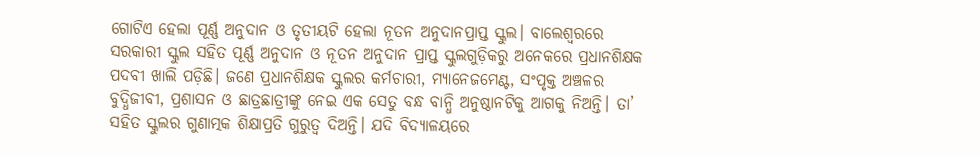ଗୋଟିଏ ହେଲା ପୂର୍ଣ୍ଣ ଅନୁଦାନ ଓ ତୃତୀୟଟି ହେଲା ନୂତନ ଅନୁଦାନପ୍ରାପ୍ତ ସ୍କୁଲ। ବାଲେଶ୍ୱରରେ ସରକାରୀ ସ୍କୁଲ ସହିତ ପୂର୍ଣ୍ଣ ଅନୁଦାନ ଓ ନୂତନ ଅନୁଦାନ ପ୍ରାପ୍ତ ସ୍କୁଲଗୁଡ଼ିକରୁ ଅନେକରେ ପ୍ରଧାନଶିକ୍ଷକ ପଦବୀ ଖାଲି ପଡ଼ିଛି। ଜଣେ ପ୍ରଧାନଶିକ୍ଷକ ସ୍କୁଲର କର୍ମଚାରୀ, ମ୍ୟାନେଜମେଣ୍ଟ, ସଂପୃକ୍ତ ଅଞ୍ଚଳର ବୁଦ୍ଧିଜୀବୀ, ପ୍ରଶାସନ ଓ ଛାତ୍ରଛାତ୍ରୀଙ୍କୁ ନେଇ ଏକ ସେତୁ ବନ୍ଧ ବାନ୍ଧି ଅନୁଷ୍ଠାନଟିକୁ ଆଗକୁ ନିଅନ୍ତି। ତା’ ସହିତ ସ୍କୁଲର ଗୁଣାତ୍ମକ ଶିକ୍ଷାପ୍ରତି ଗୁରୁତ୍ୱ ଦିଅନ୍ତି। ଯଦି ବିଦ୍ୟାଳୟରେ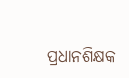ପ୍ରଧାନଶିକ୍ଷକ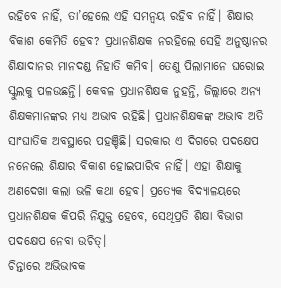ରହିବେ ନାହିଁ, ତା’ହେଲେ ଏହି ସମନ୍ୱୟ ରହିବ ନାହିଁ। ଶିକ୍ଷାର ବିକାଶ କେମିତି ହେବ? ପ୍ରଧାନଶିକ୍ଷକ ନରହିଲେ ସେହି ଅନୁଷ୍ଠାନର ଶିକ୍ଷାଦାନର ମାନଦଣ୍ଡ ନିହାତି କମିବ। ତେଣୁ ପିଲାମାନେ ଘରୋଇ ସ୍କୁଲକୁ ପଳଉଛନ୍ତି। କେବଳ ପ୍ରଧାନଶିକ୍ଷକ ନୁହନ୍ତି, ଜିଲ୍ଲାରେ ଅନ୍ୟ ଶିକ୍ଷକମାନଙ୍କର ମଧ୍ୟ ଅଭାବ ରହିଛି। ପ୍ରଧାନଶିକ୍ଷକଙ୍କ ଅଭାବ ଅତି ସାଂଘାତିକ ଅବସ୍ଥାରେ ପହଞ୍ଚିଛି। ସରକାର ଏ ଦିଗରେ ପଦକ୍ଷେପ ନନେଲେ ଶିକ୍ଷାର ବିକାଶ ହୋଇପାରିବ ନାହିଁ। ଏହା ଶିକ୍ଷାକୁ ଅଣଦେଖା କଲା ଭଳି କଥା ହେବ। ପ୍ରତ୍ୟେକ ବିଦ୍ୟାଳୟରେ ପ୍ରଧାନଶିକ୍ଷକ କିପରି ନିଯୁକ୍ତ ହେବେ, ସେଥିପ୍ରତି ଶିକ୍ଷା ବିଭାଗ ପଦକ୍ଷେପ ନେବା ଉଚିତ୍।
ଚିନ୍ତାରେ ଅଭିଭାବକ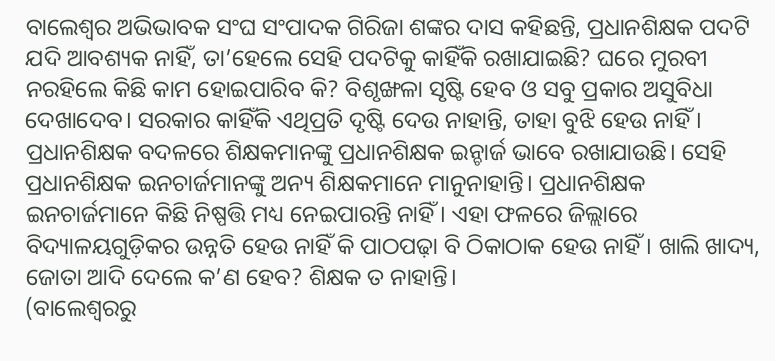ବାଲେଶ୍ୱର ଅଭିଭାବକ ସଂଘ ସଂପାଦକ ଗିରିଜା ଶଙ୍କର ଦାସ କହିଛନ୍ତି, ପ୍ରଧାନଶିକ୍ଷକ ପଦଟି ଯଦି ଆବଶ୍ୟକ ନାହିଁ, ତା’ହେଲେ ସେହି ପଦଟିକୁ କାହିଁକି ରଖାଯାଇଛି? ଘରେ ମୁରବୀ ନରହିଲେ କିଛି କାମ ହୋଇପାରିବ କି? ବିଶୃଙ୍ଖଳା ସୃଷ୍ଟି ହେବ ଓ ସବୁ ପ୍ରକାର ଅସୁବିଧା ଦେଖାଦେବ। ସରକାର କାହିଁକି ଏଥିପ୍ରତି ଦୃଷ୍ଟି ଦେଉ ନାହାନ୍ତି, ତାହା ବୁଝି ହେଉ ନାହିଁ। ପ୍ରଧାନଶିକ୍ଷକ ବଦଳରେ ଶିକ୍ଷକମାନଙ୍କୁ ପ୍ରଧାନଶିକ୍ଷକ ଇନ୍ଚାର୍ଜ ଭାବେ ରଖାଯାଉଛି। ସେହି ପ୍ରଧାନଶିକ୍ଷକ ଇନଚାର୍ଜମାନଙ୍କୁ ଅନ୍ୟ ଶିକ୍ଷକମାନେ ମାନୁନାହାନ୍ତି। ପ୍ରଧାନଶିକ୍ଷକ ଇନଚାର୍ଜମାନେ କିଛି ନିଷ୍ପତ୍ତି ମଧ୍ୟ ନେଇପାରନ୍ତି ନାହିଁ। ଏହା ଫଳରେ ଜିଲ୍ଲାରେ ବିଦ୍ୟାଳୟଗୁଡ଼ିକର ଉନ୍ନତି ହେଉ ନାହିଁ କି ପାଠପଢ଼ା ବି ଠିକାଠାକ ହେଉ ନାହିଁ। ଖାଲି ଖାଦ୍ୟ, ଜୋତା ଆଦି ଦେଲେ କ’ଣ ହେବ? ଶିକ୍ଷକ ତ ନାହାନ୍ତି।
(ବାଲେଶ୍ୱରରୁ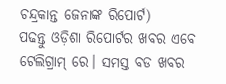ଚନ୍ଦ୍ରକାନ୍ତ ଜେନାଙ୍କ ରିପୋର୍ଟ)
ପଢନ୍ତୁ ଓଡ଼ିଶା ରିପୋର୍ଟର ଖବର ଏବେ ଟେଲିଗ୍ରାମ୍ ରେ। ସମସ୍ତ ବଡ ଖବର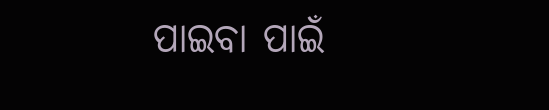ପାଇବା ପାଇଁ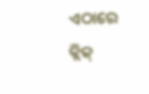ଏଠାରେ କ୍ଲିକ୍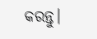କରନ୍ତୁ।